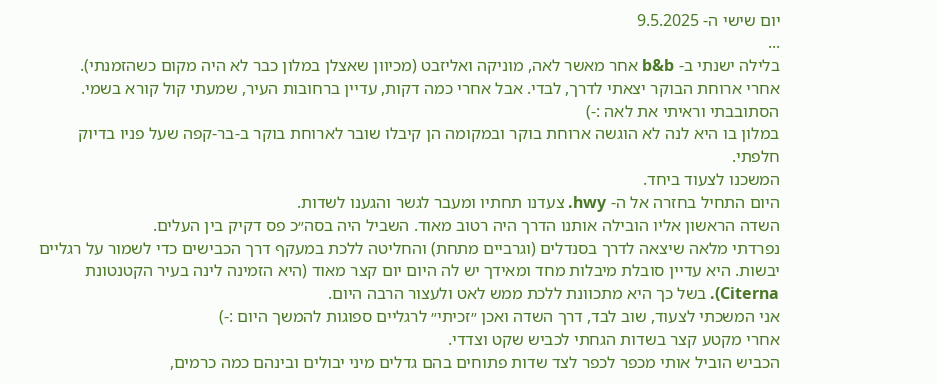יום שישי ה- 9.5.2025
...
בלילה ישנתי ב- b&b אחר מאשר לאה, מוניקה ואליזבט (מכיוון שאצלן במלון כבר לא היה מקום כשהזמנתי).
אחרי ארוחת הבוקר יצאתי לדרך, לבדי. אבל אחרי כמה דקות, עדיין ברחובות העיר, שמעתי קול קורא בשמי. הסתובבתי וראיתי את לאה :-)
במלון בו היא לנה לא הוגשה ארוחת בוקר ובמקומה הן קיבלו שובר לארוחת בוקר ב-בר-קפה שעל פניו בדיוק חלפתי.
המשכנו לצעוד ביחד.
היום התחיל בחזרה אל ה- hwy. צעדנו תחתיו ומעבר לגשר והגענו לשדות.
השדה הראשון אליו הובילה אותנו הדרך היה רטוב מאוד. השביל היה בסה״כ פס דקיק בין העלים.
נפרדתי מלאה שיצאה לדרך בסנדלים (וגרביים מתחת) והחליטה ללכת במעקף דרך הכבישים כדי לשמור על רגליים יבשות. היא עדיין סובלת מיבלות מחד ומאידך יש לה היום יום קצר מאוד (היא הזמינה לינה בעיר הקטנטונת Citerna). בשל כך היא מתכוונת ללכת ממש לאט ולעצור הרבה היום.
אני המשכתי לצעוד, שוב לבד, דרך השדה ואכן ״זכיתי״ לרגליים ספוגות להמשך היום :-)
אחרי מקטע קצר בשדות הגחתי לכביש שקט וצדדי.
הכביש הוביל אותי מכפר לכפר לצד שדות פתוחים בהם גדלים מיני יבולים ובינהם כמה כרמים,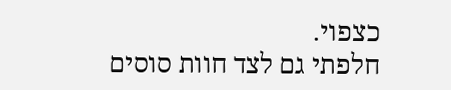כצפוי.
חלפתי גם לצד חוות סוסים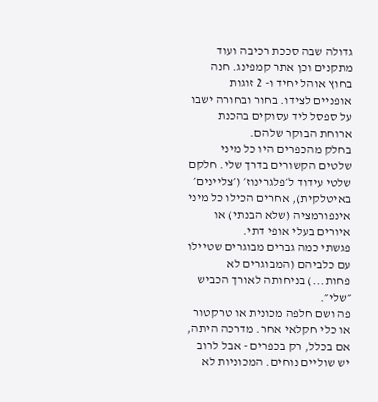גדולה שבה סככת רכיבה ועוד מתקנים וכן אתר קמפינג. חנה בחוץ אוהל יחיד ו- 2 זוגות אופניים לצידו. בחור ובחורה ישבו על ספסל ליד עסוקים בהכנת ארוחת הבוקר שלהם.
בחלק מהכפרים היו כל מיני שלטים הקשורים בדרך שלי. חלקם שלטי עידוד ל׳פלגרינוז׳ (׳צליינים׳ באיטלקית), אחרים הכילו כל מיני אינפורמציה (שלא הבנתי) או איורים בעלי אופי דתי.
פגשתי כמה גברים מבוגרים שטיילו עם כלביהם (המבוגרים לא פחות...) בניחותה לאורך הכביש ״שלי״.
פה ושם חלפה מכונית או טרקטור או כלי חקלאי אחר. מדרכה היתה, אם בכלל, רק בכפרים - אבל לרוב יש שוליים נוחים. המכוניות לא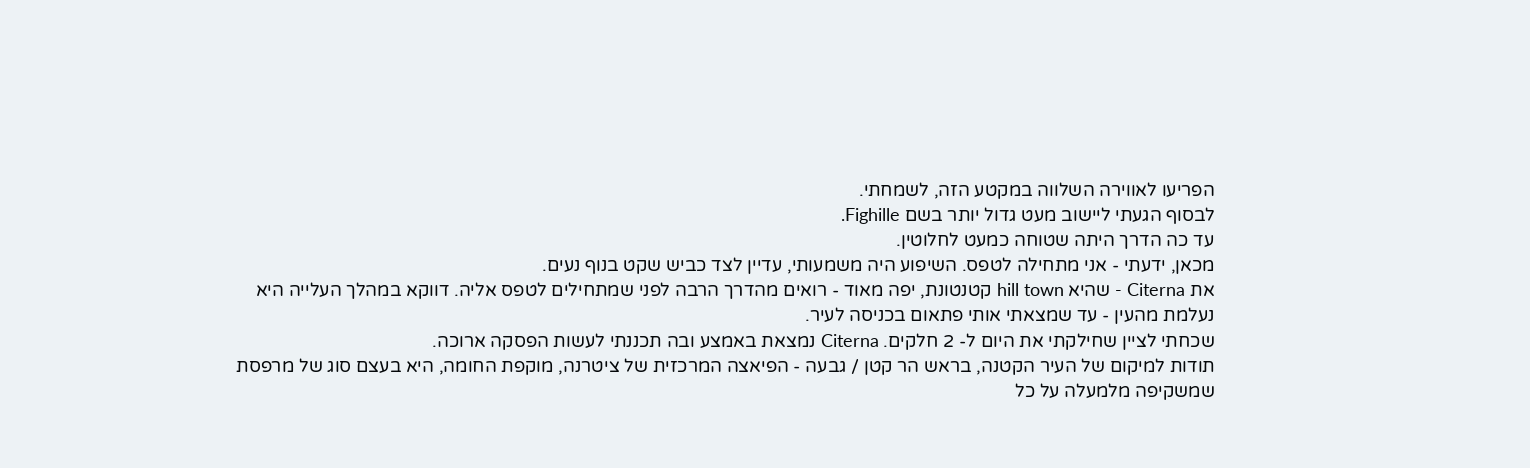הפריעו לאווירה השלווה במקטע הזה, לשמחתי.
לבסוף הגעתי ליישוב מעט גדול יותר בשם Fighille.
עד כה הדרך היתה שטוחה כמעט לחלוטין.
מכאן, ידעתי - אני מתחילה לטפס. השיפוע היה משמעותי, עדיין לצד כביש שקט בנוף נעים.
את Citerna - שהיא hill town קטנטונת, יפה מאוד - רואים מהדרך הרבה לפני שמתחילים לטפס אליה. דווקא במהלך העלייה היא נעלמת מהעין - עד שמצאתי אותי פתאום בכניסה לעיר.
שכחתי לציין שחילקתי את היום ל- 2 חלקים. Citerna נמצאת באמצע ובה תכננתי לעשות הפסקה ארוכה.
תודות למיקום של העיר הקטנה, בראש הר קטן / גבעה - הפיאצה המרכזית של ציטרנה, מוקפת החומה, היא בעצם סוג של מרפסת שמשקיפה מלמעלה על כל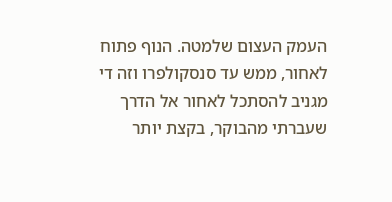העמק העצום שלמטה. הנוף פתוח לאחור, ממש עד סנסקולפרו וזה די מגניב להסתכל לאחור אל הדרך שעברתי מהבוקר, בקצת יותר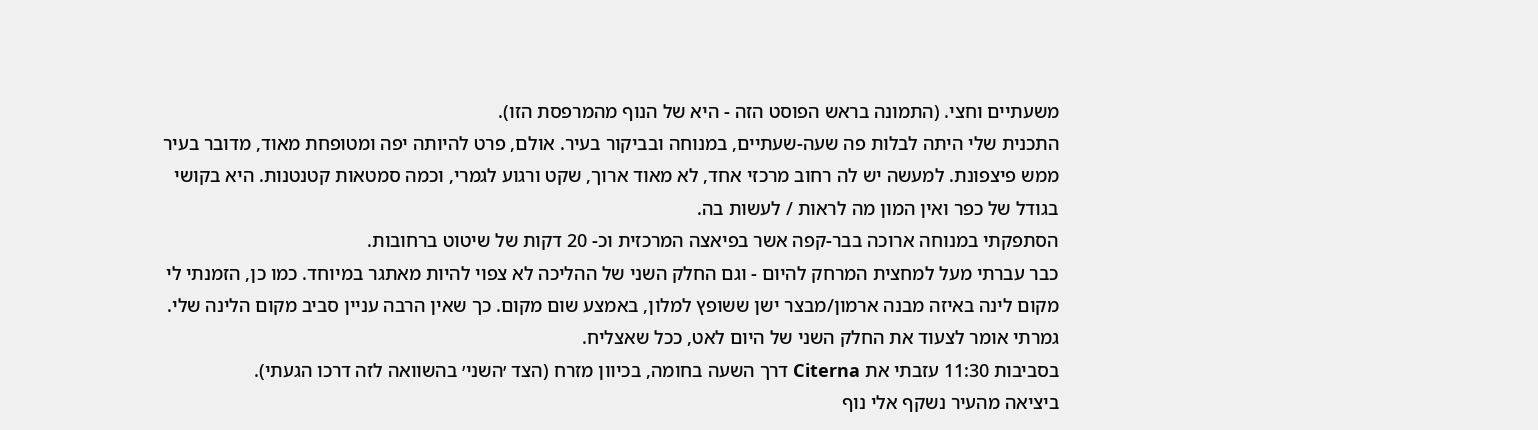משעתיים וחצי. (התמונה בראש הפוסט הזה - היא של הנוף מהמרפסת הזו).
התכנית שלי היתה לבלות פה שעה-שעתיים, במנוחה ובביקור בעיר. אולם, פרט להיותה יפה ומטופחת מאוד, מדובר בעיר ממש פיצפונת. למעשה יש לה רחוב מרכזי אחד, לא מאוד ארוך, שקט ורגוע לגמרי, וכמה סמטאות קטנטנות. היא בקושי בגודל של כפר ואין המון מה לראות / לעשות בה.
הסתפקתי במנוחה ארוכה בבר-קפה אשר בפיאצה המרכזית וכ- 20 דקות של שיטוט ברחובות.
כבר עברתי מעל למחצית המרחק להיום - וגם החלק השני של ההליכה לא צפוי להיות מאתגר במיוחד. כמו כן, הזמנתי לי מקום לינה באיזה מבנה ארמון/מבצר ישן ששופץ למלון, באמצע שום מקום. כך שאין הרבה עניין סביב מקום הלינה שלי. גמרתי אומר לצעוד את החלק השני של היום לאט, ככל שאצליח.
בסביבות 11:30 עזבתי את Citerna דרך השעה בחומה, בכיוון מזרח (הצד ׳השני׳ בהשוואה לזה דרכו הגעתי).
ביציאה מהעיר נשקף אלי נוף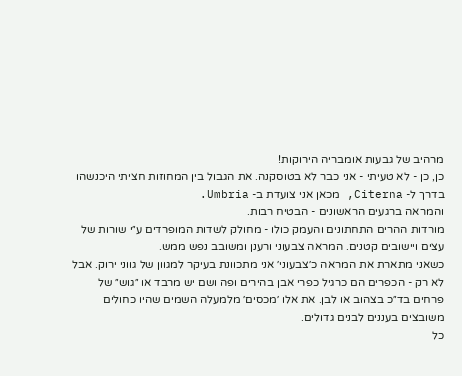מרהיב של גבעות אומבריה הירוקות!
כן, כן - לא טעיתי - אני כבר לא בטוסקנה. את הגבול בין המחוזות חציתי היכנשהו בדרך ל- Citerna, מכאן אני צועדת ב- Umbria.
והמראה ברגעים הראשונים - הבטיח רבות.
מורדות ההרים התחתונים והעמק כולו - מחולק לשדות המופרדים ע״י שורות של עצים ויישובים קטנים. המראה צבעוני ורענן ומשובב נפש ממש.
כשאני מתארת את המראה כ׳צבעוני׳ אני מתכוונת בעיקר למגוון של גווני ירוק. אבל לא רק - הכפרים הם כרגיל כפרי אבן בהירים ופה ושם יש מרבד או ״גוש״ של פרחים בד״כ בצהוב או לבן. את אלו ׳מכסים׳ מלמעלה השמים שהיו כחולים משובצים בעננים לבנים גדולים.
כל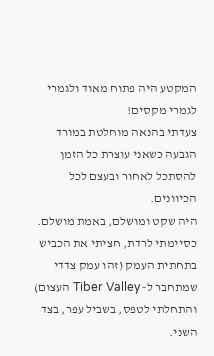המקטע היה פתוח מאוד ולגמרי לגמרי מקסים!
צעדתי בהנאה מוחלטת במורד הגבעה כשאני עוצרת כל הזמן להסתכל לאחור ובעצם לכל הכיוונים.
היה שקט ומושלם, באמת מושלם.
כסיימתי לרדת, חציתי את הכביש בתחתית העמק (זהו עמק צדדי שמתחבר ל- Tiber Valley העצום) והתחלתי לטפס, בשביל עפר, בצד השני.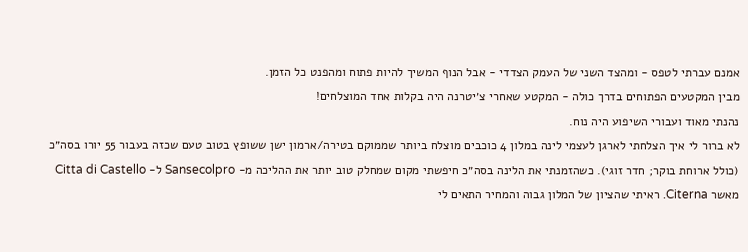אמנם עברתי לטפס - ומהצד השני של העמק הצדדי - אבל הנוף המשיך להיות פתוח ומהפנט כל הזמן.
מבין המקטעים הפתוחים בדרך כולה - המקטע שאחרי צ׳יטרנה היה בקלות אחד המוצלחים!
נהנתי מאוד ועבורי השיפוע היה נוח.
לא ברור לי איך הצלחתי לארגן לעצמי לינה במלון 4 כוכבים מוצלח ביותר שממוקם בטירה/ארמון ישן ששופץ בטוב טעם שכזה בעבור 55 יורו בסה״כ (כולל ארוחת בוקר; חדר זוגי). כשהזמנתי את הלינה בסה״כ חיפשתי מקום שמחלק טוב יותר את ההליכה מ- Sansecolpro ל- Citta di Castello מאשר Citerna. ראיתי שהציון של המלון גבוה והמחיר התאים לי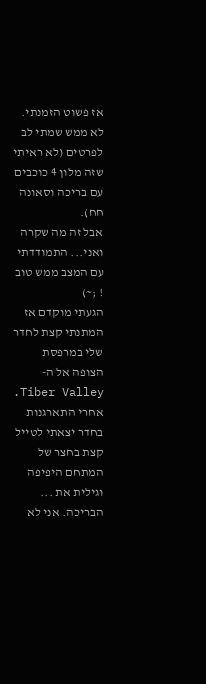אז פשוט הזמנתי. לא ממש שמתי לב לפרטים (לא ראיתי שזה מלון 4 כוכבים עם בריכה וסאונה חח).
אבל זה מה שקרה ואני... התמודדתי עם המצב ממש טוב ! ;~)
הגעתי מוקדם אז המתנתי קצת לחדר שלי במרפסת הצופה אל ה- Tiber Valley.
אחרי התארגנות בחדר יצאתי לטייל קצת בחצר של המתחם היפיפה וגילית את ... הבריכה. אני לא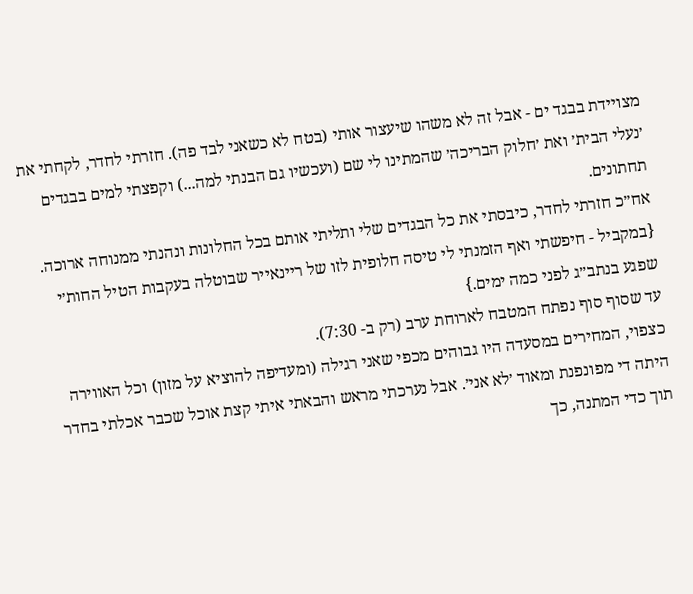מצויידת בבגד ים - אבל זה לא משהו שיעצור אותי (בטח לא כשאני לבד פה). חזרתי לחדר, לקחתי את ׳נעלי הבית׳ ואת ׳חלוק הבריכה׳ שהמתינו לי שם (ועכשיו גם הבנתי למה...) וקפצתי למים בבגדים תחתונים.
אח״כ חזרתי לחדר, כיבסתי את כל הבגדים שלי ותליתי אותם בכל החלונות ונהנתי ממנוחה ארוכה. {במקביל - חיפשתי ואף הזמנתי לי טיסה חלופית לזו של ריינאייר שבוטלה בעקבות הטיל החות׳י שפגע בנתב״ג לפני כמה ימים.}
עד שסוף סוף נפתח המטבח לארוחת ערב (רק ב- 7:30).
כצפוי, המחירים במסעדה היו גבוהים מכפי שאני רגילה (ומעדיפה להוציא על מזון) וכל האווירה היתה די מפונפנת ומאוד ׳לא אני׳. אבל נערכתי מראש והבאתי איתי קצת אוכל שכבר אכלתי בחדר תוך כדי המתנה, כך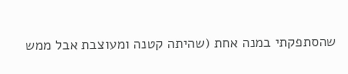שהסתפקתי במנה אחת (שהיתה קטנה ומעוצבת אבל ממש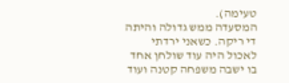טעימה).
המסעדה ממש גדולה והיתה די ריקה. כשאני ירדתי לאכול היה עוד שולחן אחד בו ישבה משפחה קטנה ועוד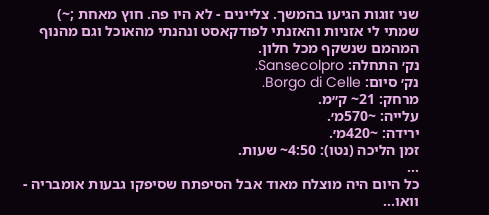שני זוגות הגיעו בהמשך. צליינים - לא היו פה. חוץ מאחת ;~)
שמתי לי אזניות והאזנתי לפודקאסט ונהנתי מהאוכל וגם מהנוף המהמם שנשקף מכל חלון.
נק׳ התחלה: Sansecolpro.
נק׳ סיום: Borgo di Celle.
מרחק: 21~ ק״מ.
עלייה: ~570מ׳.
ירידה: ~420מ׳.
זמן הליכה (נטו): 4:50~ שעות.
...
כל היום היה מוצלח מאוד אבל הסיפתח שסיפקו גבעות אומבריה - וואו...